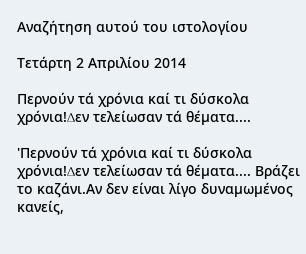Αναζήτηση αυτού του ιστολογίου

Τετάρτη 2 Απριλίου 2014

Περνούν τά χρόνια καί τι δύσκολα χρόνια!∆εν τελείωσαν τά θέµατα....

'Περνούν τά χρόνια καί τι δύσκολα χρόνια!∆εν τελείωσαν τά θέµατα.... Βράζει το καζάνι.Αν δεν είναι λίγο δυναµωµένος κανείς,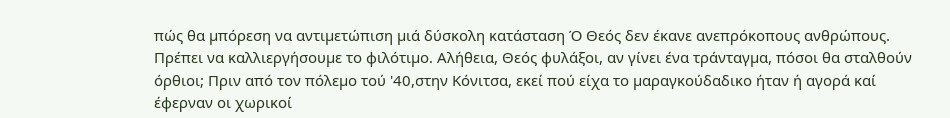πώς θα µπόρεση να αντιµετώπιση µιά δύσκολη κατάσταση Ό Θεός δεν έκανε ανεπρόκοπους ανθρώπους. Πρέπει να καλλιεργήσουµε το φιλότιµο. Αλήθεια, Θεός φυλάξοι, αν γίνει ένα τράνταγµα, πόσοι θα σταλθούν όρθιοι; Πριν από τον πόλεµο τού '40,στην Κόνιτσα, εκεί πού είχα το µαραγκούδαδικο ήταν ή αγορά καί έφερναν οι χωρικοί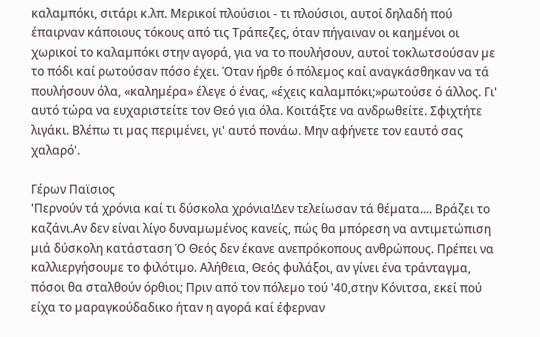καλαµπόκι, σιτάρι κ.λπ. Μερικοί πλούσιοι - τι πλούσιοι, αυτοί δηλαδή πού έπαιρναν κάποιους τόκους από τις Τράπεζες, όταν πήγαιναν οι καηµένοι οι χωρικοί το καλαµπόκι στην αγορά, για να το πουλήσουν, αυτοί τοκλωτσούσαν µε το πόδι καί ρωτούσαν πόσο έχει. Όταν ήρθε ό πόλεµος καί αναγκάσθηκαν να τά πουλήσουν όλα, «καληµέρα» έλεγε ό ένας, «έχεις καλαµπόκι;»ρωτούσε ό άλλος. Γι' αυτό τώρα να ευχαριστείτε τον Θεό για όλα. Κοιτάξτε να ανδρωθείτε. Σφιχτήτε λιγάκι. Βλέπω τι µας περιµένει, γι' αυτό πονάω. Μην αφήνετε τον εαυτό σας χαλαρό'.

Γέρων Παϊσιος
'Περνούν τά χρόνια καί τι δύσκολα χρόνια!∆εν τελείωσαν τά θέµατα.... Βράζει το καζάνι.Αν δεν είναι λίγο δυναµωµένος κανείς, πώς θα µπόρεση να αντιµετώπιση µιά δύσκολη κατάσταση Ό Θεός δεν έκανε ανεπρόκοπους ανθρώπους. Πρέπει να καλλιεργήσουµε το φιλότιµο. Αλήθεια, Θεός φυλάξοι, αν γίνει ένα τράνταγµα, πόσοι θα σταλθούν όρθιοι; Πριν από τον πόλεµο τού '40,στην Κόνιτσα, εκεί πού είχα το µαραγκούδαδικο ήταν η αγορά καί έφερναν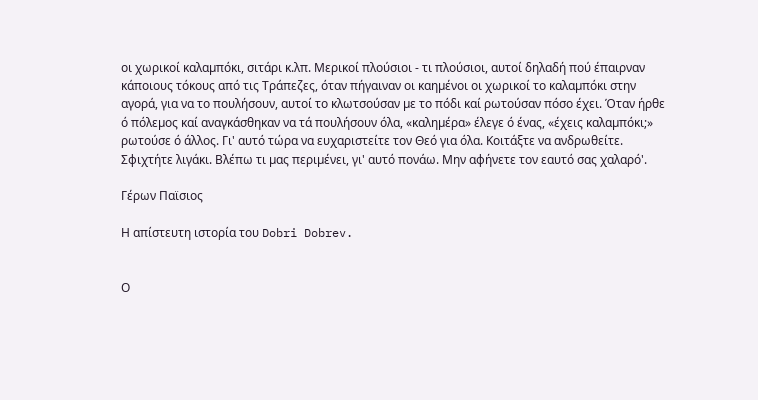οι χωρικοί καλαµπόκι, σιτάρι κ.λπ. Μερικοί πλούσιοι - τι πλούσιοι, αυτοί δηλαδή πού έπαιρναν κάποιους τόκους από τις Τράπεζες, όταν πήγαιναν οι καηµένοι οι χωρικοί το καλαµπόκι στην αγορά, για να το πουλήσουν, αυτοί το κλωτσούσαν µε το πόδι καί ρωτούσαν πόσο έχει. Όταν ήρθε ό πόλεµος καί αναγκάσθηκαν να τά πουλήσουν όλα, «καληµέρα» έλεγε ό ένας, «έχεις καλαµπόκι;» ρωτούσε ό άλλος. Γι' αυτό τώρα να ευχαριστείτε τον Θεό για όλα. Κοιτάξτε να ανδρωθείτε. Σφιχτήτε λιγάκι. Βλέπω τι µας περιµένει, γι' αυτό πονάω. Μην αφήνετε τον εαυτό σας χαλαρό'.

Γέρων Παϊσιος

Η απίστευτη ιστορία του Dobri Dobrev.


Ο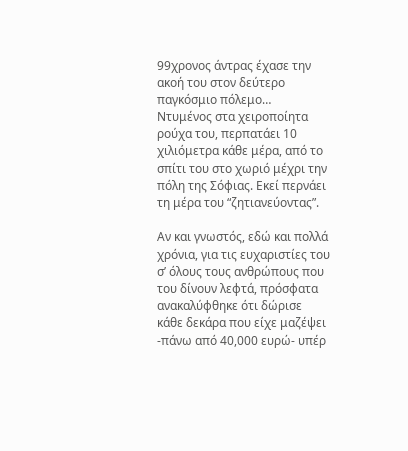99χρονος άντρας έχασε την ακοή του στον δεύτερο παγκόσμιο πόλεμο…
Ντυμένος στα χειροποίητα ρούχα του, περπατάει 10 χιλιόμετρα κάθε μέρα, από το σπίτι του στο χωριό μέχρι την πόλη της Σόφιας. Εκεί περνάει τη μέρα του “ζητιανεύοντας”.

Αν και γνωστός, εδώ και πολλά χρόνια, για τις ευχαριστίες του σ’ όλους τους ανθρώπους που του δίνουν λεφτά, πρόσφατα ανακαλύφθηκε ότι δώρισε κάθε δεκάρα που είχε μαζέψει -πάνω από 40,000 ευρώ- υπέρ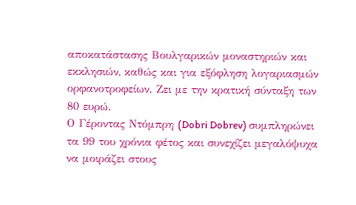αποκατάστασης Βουλγαρικών μοναστηριών και εκκλησιών, καθώς και για εξόφληση λογαριασμών ορφανοτροφείων. Ζει με την κρατική σύνταξη των 80 ευρώ.
Ο Γέροντας Ντόμπρη (Dobri Dobrev) συμπληρώνει τα 99 του χρόνια φέτος και συνεχίζει μεγαλόψυχα να μοιράζει στους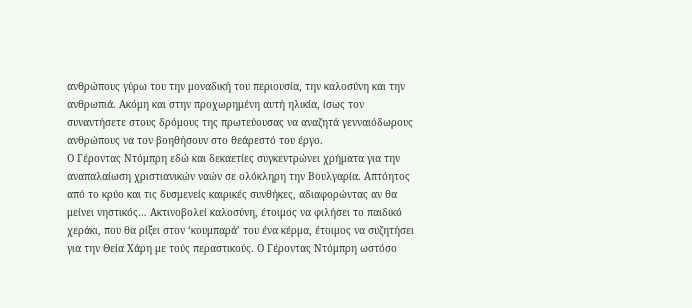ανθρώπους γύρω του την μοναδική του περιουσία, την καλοσύνη και την ανθρωπιά. Ακόμη και στην προχωρημένη αυτή ηλικία, ίσως τον συναντήσετε στους δρόμους της πρωτεύουσας να αναζητά γενναιόδωρους ανθρώπους να τον βοηθήσουν στο θεάρεστό του έργο.
Ο Γέροντας Ντόμπρη εδώ και δεκαετίες συγκεντρώνει χρήματα για την αναπαλαίωση χριστιανικών ναών σε ολόκληρη την Βουλγαρία. Απτόητος από το κρύο και τις δυσμενείς καιρικές συνθήκες, αδιαφορώντας αν θα μείνει νηστικός… Ακτινοβολεί καλοσύνη, έτοιμος να φιλήσει το παιδικό χεράκι, που θα ρίξει στον ‘κουμπαρά’ του ένα κέρμα, έτοιμος να συζητήσει για την Θεία Χάρη με τούς περαστικούς. Ο Γέροντας Ντόμπρη ωστόσο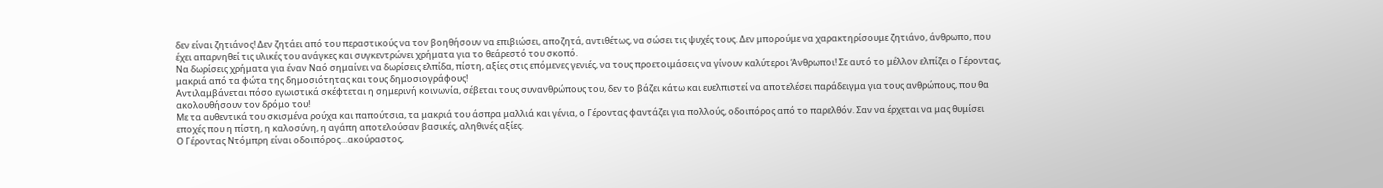δεν είναι ζητιάνος! Δεν ζητάει από του περαστικούς να τον βοηθήσουν να επιβιώσει, αποζητά, αντιθέτως, να σώσει τις ψυχές τους. Δεν μπορούμε να χαρακτηρίσουμε ζητιάνο, άνθρωπο, που έχει απαρνηθεί τις υλικές του ανάγκες και συγκεντρώνει χρήματα για το θεάρεστό του σκοπό.
Να δωρίσεις χρήματα για έναν Ναό σημαίνει να δωρίσεις ελπίδα, πίστη, αξίες στις επόμενες γενιές, να τους προετοιμάσεις να γίνουν καλύτεροι Άνθρωποι! Σε αυτό το μέλλον ελπίζει ο Γέροντας, μακριά από τα φώτα της δημοσιότητας και τους δημοσιογράφους!
Αντιλαμβάνεται πόσο εγωιστικά σκέφτεται η σημερινή κοινωνία, σέβεται τους συνανθρώπους του, δεν το βάζει κάτω και ευελπιστεί να αποτελέσει παράδειγμα για τους ανθρώπους, που θα ακολουθήσουν τον δρόμο του!
Με τα αυθεντικά του σκισμένα ρούχα και παπούτσια, τα μακριά του άσπρα μαλλιά και γένια, ο Γέροντας φαντάζει για πολλούς, οδοιπόρος από το παρελθόν. Σαν να έρχεται να μας θυμίσει εποχές που η πίστη, η καλοσύνη, η αγάπη αποτελούσαν βασικές, αληθινές αξίες.
Ο Γέροντας Ντόμπρη είναι οδοιπόρος…ακούραστος,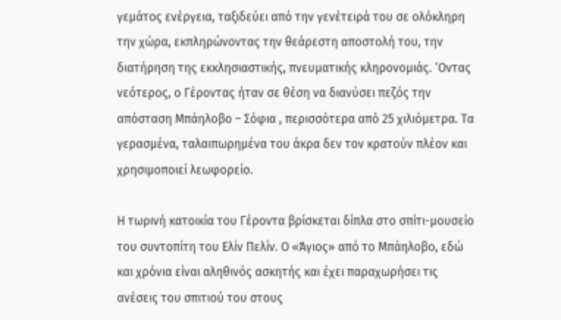γεμάτος ενέργεια, ταξιδεύει από την γενέτειρά του σε ολόκληρη την χώρα, εκπληρώνοντας την θεάρεστη αποστολή του, την διατήρηση της εκκλησιαστικής, πνευματικής κληρονομιάς. ‘Οντας νεότερος, ο Γέροντας ήταν σε θέση να διανύσει πεζός την απόσταση Μπάηλοβο – Σόφια , περισσότερα από 25 χιλιόμετρα. Τα γερασμένα, ταλαιπωρημένα του άκρα δεν τον κρατούν πλέον και χρησιμοποιεί λεωφορείο.

Η τωρινή κατοικία του Γέροντα βρίσκεται δίπλα στο σπίτι-μουσείο του συντοπίτη του Ελίν Πελίν. Ο «Άγιος» από το Μπάηλοβο, εδώ και χρόνια είναι αληθινός ασκητής και έχει παραχωρήσει τις ανέσεις του σπιτιού του στους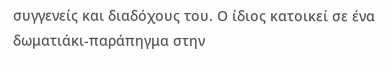συγγενείς και διαδόχους του. Ο ίδιος κατοικεί σε ένα δωματιάκι-παράπηγμα στην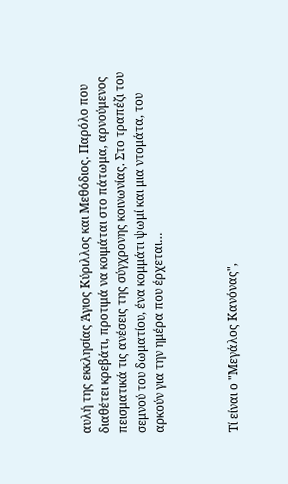αυλή της εκκλησίας Άγιος Κύριλλος και Μεθόδιος. Παρόλο που διαθέτει κρεβάτι, προτιμά να κοιμάται στο πάτωμα, αρνούμενος πεισματικά τις ανέσεις της σύγχρονης κοινωνίας. Στο τραπέζι του σεμνού του δωματίου, ένα κομμάτι ψωμί και μια ντομάτα, του αρκούν για την ημέρα που έρχεται…



Τί είναι ο "Μεγάλος Κανόνας",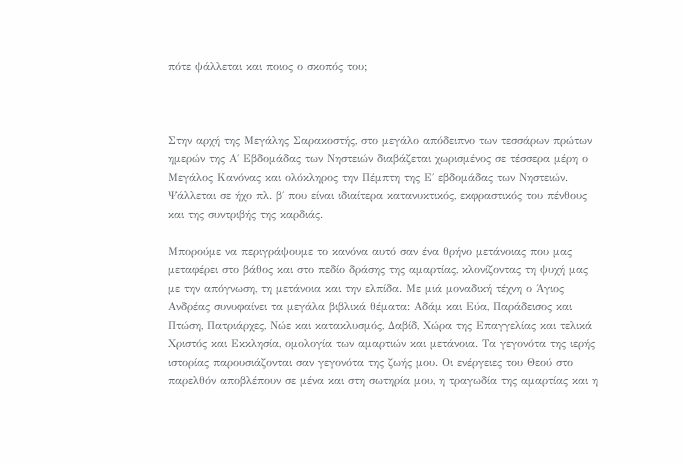πότε ψάλλεται και ποιος ο σκοπός του;



Στην αρχή της Μεγάλης Σαρακοστής, στο μεγάλο απόδειπνο των τεσσάρων πρώτων ημερών της Α΄ Εβδομάδας των Νηστειών διαβάζεται χωρισμένος σε τέσσερα μέρη ο Μεγάλος Κανόνας και ολόκληρος την Πέμπτη της Ε΄ εβδομάδας των Νηστειών. Ψάλλεται σε ήχο πλ. β΄ που είναι ιδιαίτερα κατανυκτικός, εκφραστικός του πένθους και της συντριβής της καρδιάς.

Μπορούμε να περιγράψουμε το κανόνα αυτό σαν ένα θρήνο μετάνοιας που μας μεταφέρει στο βάθος και στο πεδίο δράσης της αμαρτίας, κλονίζοντας τη ψυχή μας με την απόγνωση, τη μετάνοια και την ελπίδα. Με μιά μοναδική τέχνη ο Άγιος Ανδρέας συνυφαίνει τα μεγάλα βιβλικά θέματα: Αδάμ και Εύα, Παράδεισος και Πτώση, Πατριάρχες, Νώε και κατακλυσμός, Δαβίδ, Χώρα της Επαγγελίας και τελικά Χριστός και Εκκλησία, ομολογία των αμαρτιών και μετάνοια. Τα γεγονότα της ιερής ιστορίας παρουσιάζονται σαν γεγονότα της ζωής μου. Οι ενέργειες του Θεού στο παρελθόν αποβλέπουν σε μένα και στη σωτηρία μου, η τραγωδία της αμαρτίας και η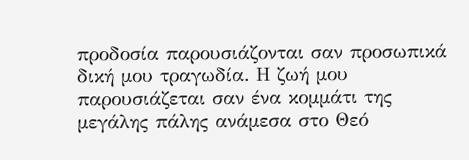προδοσία παρουσιάζονται σαν προσωπικά δική μου τραγωδία. Η ζωή μου παρουσιάζεται σαν ένα κομμάτι της μεγάλης πάλης ανάμεσα στο Θεό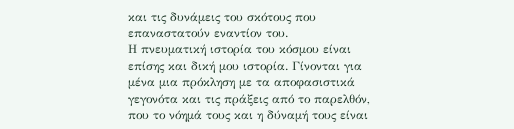και τις δυνάμεις του σκότους που επαναστατούν εναντίον του.
Η πνευματική ιστορία του κόσμου είναι επίσης και δική μου ιστορία. Γίνονται για μένα μια πρόκληση με τα αποφασιστικά γεγονότα και τις πράξεις από το παρελθόν, που το νόημά τους και η δύναμή τους είναι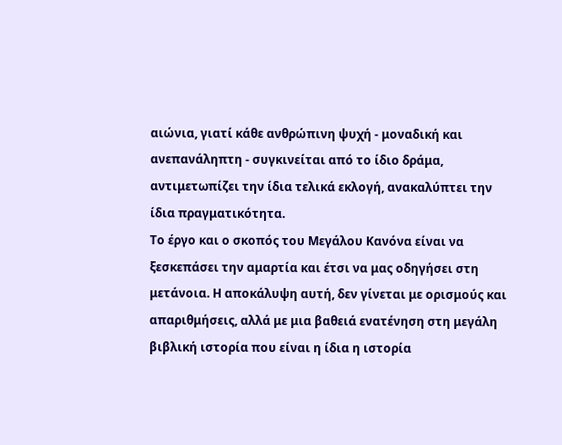αιώνια, γιατί κάθε ανθρώπινη ψυχή - μοναδική και ανεπανάληπτη - συγκινείται από το ίδιο δράμα, αντιμετωπίζει την ίδια τελικά εκλογή, ανακαλύπτει την ίδια πραγματικότητα.
Το έργο και ο σκοπός του Μεγάλου Κανόνα είναι να ξεσκεπάσει την αμαρτία και έτσι να μας οδηγήσει στη μετάνοια. Η αποκάλυψη αυτή, δεν γίνεται με ορισμούς και απαριθμήσεις, αλλά με μια βαθειά ενατένηση στη μεγάλη βιβλική ιστορία που είναι η ίδια η ιστορία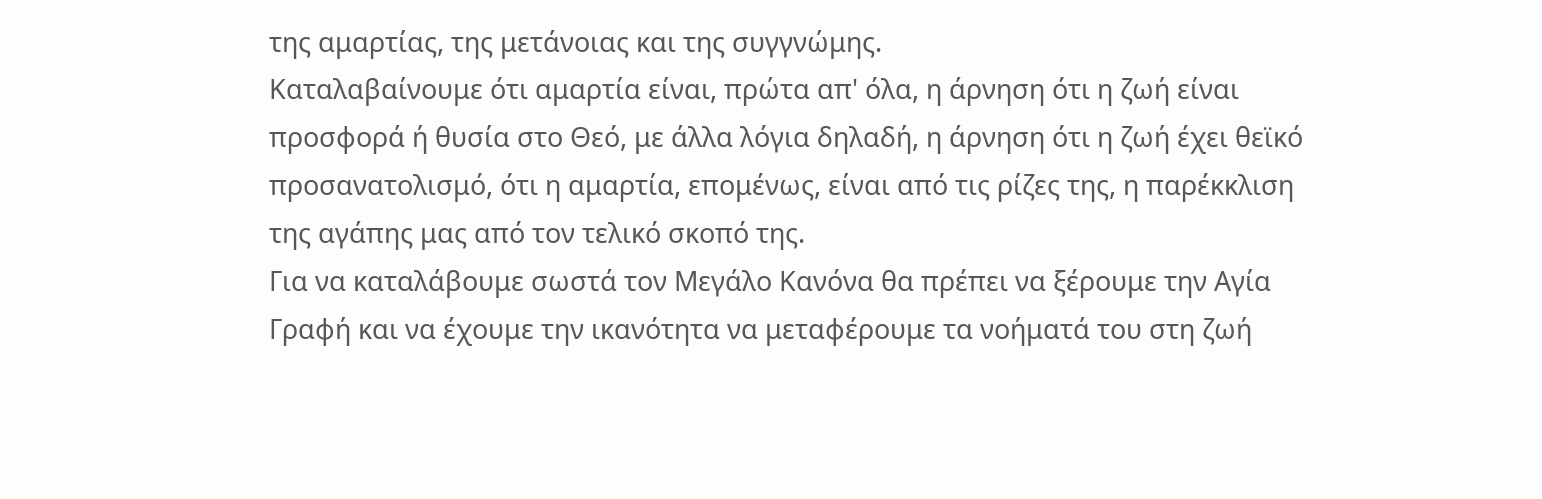της αμαρτίας, της μετάνοιας και της συγγνώμης.
Καταλαβαίνουμε ότι αμαρτία είναι, πρώτα απ' όλα, η άρνηση ότι η ζωή είναι προσφορά ή θυσία στο Θεό, με άλλα λόγια δηλαδή, η άρνηση ότι η ζωή έχει θεϊκό προσανατολισμό, ότι η αμαρτία, επομένως, είναι από τις ρίζες της, η παρέκκλιση της αγάπης μας από τον τελικό σκοπό της.
Για να καταλάβουμε σωστά τον Μεγάλο Κανόνα θα πρέπει να ξέρουμε την Αγία Γραφή και να έχουμε την ικανότητα να μεταφέρουμε τα νοήματά του στη ζωή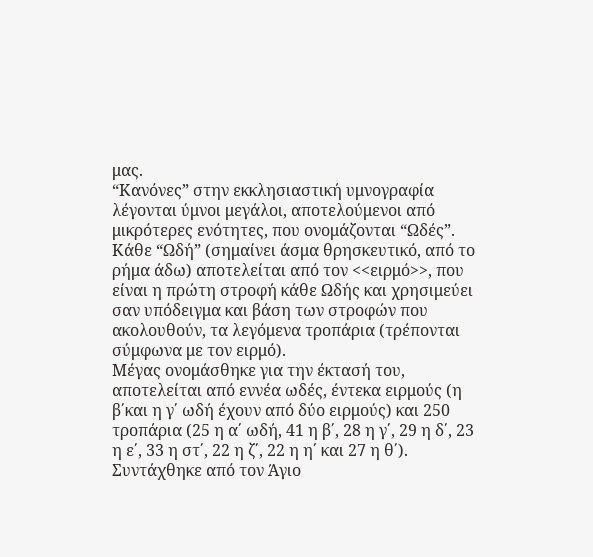μας.
“Κανόνες” στην εκκλησιαστική υμνογραφία λέγονται ύμνοι μεγάλοι, αποτελούμενοι από μικρότερες ενότητες, που ονομάζονται “Ωδές”. Κάθε “Ωδή” (σημαίνει άσμα θρησκευτικό, από το ρήμα άδω) αποτελείται από τον <<ειρμό>>, που είναι η πρώτη στροφή κάθε Ωδής και χρησιμεύει σαν υπόδειγμα και βάση των στροφών που ακολουθούν, τα λεγόμενα τροπάρια (τρέπονται σύμφωνα με τον ειρμό).
Μέγας ονομάσθηκε για την έκτασή του, αποτελείται από εννέα ωδές, έντεκα ειρμούς (η β΄και η γ΄ ωδή έχουν από δύο ειρμούς) και 250 τροπάρια (25 η α΄ ωδή, 41 η β΄, 28 η γ΄, 29 η δ΄, 23 η ε΄, 33 η στ΄, 22 η ζ΄, 22 η η΄ και 27 η θ΄).
Συντάχθηκε από τον Άγιο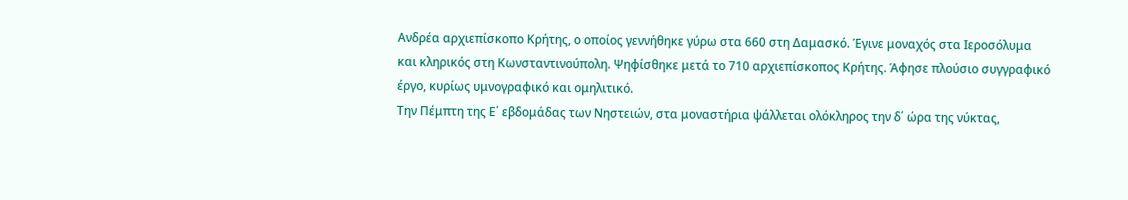Ανδρέα αρχιεπίσκοπο Κρήτης, ο οποίος γεννήθηκε γύρω στα 660 στη Δαμασκό. Έγινε μοναχός στα Ιεροσόλυμα και κληρικός στη Κωνσταντινούπολη. Ψηφίσθηκε μετά το 710 αρχιεπίσκοπος Κρήτης. Άφησε πλούσιο συγγραφικό έργο, κυρίως υμνογραφικό και ομηλιτικό.
Την Πέμπτη της Ε΄ εβδομάδας των Νηστειών, στα μοναστήρια ψάλλεται ολόκληρος την δ΄ ώρα της νύκτας,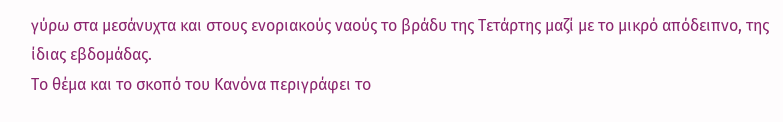γύρω στα μεσάνυχτα και στους ενοριακούς ναούς το βράδυ της Τετάρτης μαζί με το μικρό απόδειπνο, της ίδιας εβδομάδας.
Το θέμα και το σκοπό του Κανόνα περιγράφει το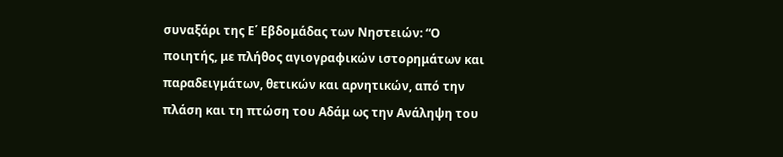συναξάρι της Ε΄ Εβδομάδας των Νηστειών: “Ο ποιητής, με πλήθος αγιογραφικών ιστορημάτων και παραδειγμάτων, θετικών και αρνητικών, από την πλάση και τη πτώση του Αδάμ ως την Ανάληψη του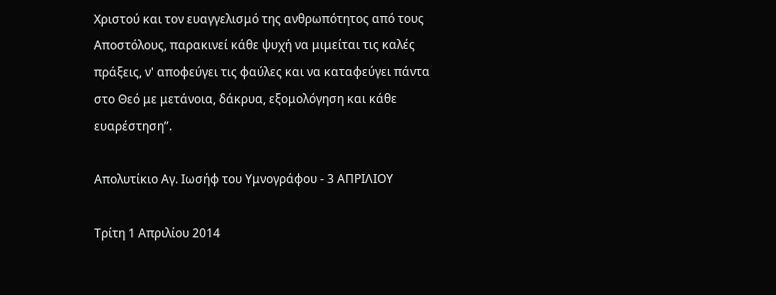Χριστού και τον ευαγγελισμό της ανθρωπότητος από τους Αποστόλους, παρακινεί κάθε ψυχή να μιμείται τις καλές πράξεις, ν' αποφεύγει τις φαύλες και να καταφεύγει πάντα στο Θεό με μετάνοια, δάκρυα, εξομολόγηση και κάθε ευαρέστηση”.

Απολυτίκιο Αγ. Ιωσήφ του Υμνογράφου - 3 ΑΠΡΙΛΙΟΥ

Τρίτη 1 Απριλίου 2014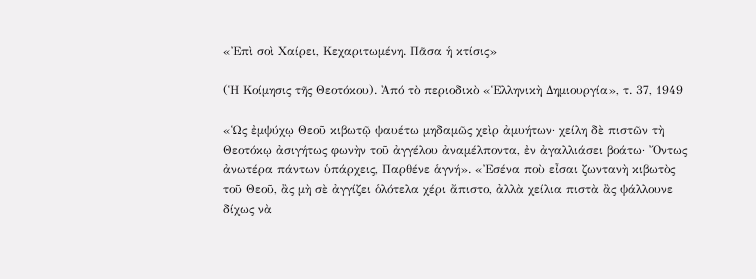«Ἐπὶ σοὶ Χαίρει, Κεχαριτωμένη. Πᾶσα ἡ κτίσις»

(Ἡ Κοίμησις τῆς Θεοτόκου). Ἀπό τὸ περιοδικὸ «Ἑλληνικὴ Δημιουργία», τ. 37, 1949

«Ὡς ἐμψύχῳ Θεοῦ κιβωτῷ ψαυέτω μηδαμῶς χεὶρ ἀμυήτων· χείλη δὲ πιστῶν τὴ Θεοτόκῳ ἀσιγήτως φωνὴν τοῦ ἀγγέλου ἀναμέλποντα, ἐν ἀγαλλιάσει βοάτω· Ὄντως ἀνωτέρα πάντων ὑπάρχεις, Παρθένε ἁγνή». «Ἐσένα ποὺ εἶσαι ζωντανὴ κιβωτὸς τοῦ Θεοῦ, ἂς μὴ σὲ ἀγγίζει ὁλότελα χέρι ἄπιστο, ἀλλὰ χείλια πιστὰ ἂς ψάλλουνε δίχως νὰ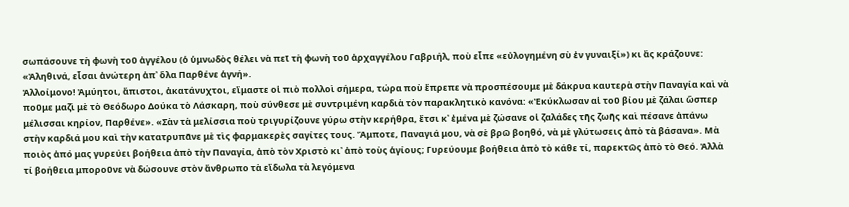σωπάσουνε τὴ φωνὴ τοῦ ἀγγέλου (ὁ ὑμνωδὸς θέλει νὰ πεῖ τὴ φωνὴ τοῦ ἀρχαγγέλου Γαβριήλ, ποὺ εἶπε «εὐλογημένη σὺ ἐν γυναιξί») κι ἂς κράζουνε: «Ἀληθινά, εἶσαι ἀνώτερη ἀπ᾿ ὅλα Παρθένε ἁγνή».
Ἀλλοίμονο! Ἀμύητοι, ἄπιστοι, ἀκατάνυχτοι, εἴμαστε οἱ πιὸ πολλοὶ σήμερα, τώρα ποὺ ἔπρεπε νὰ προσπέσουμε μὲ δάκρυα καυτερὰ στὴν Παναγία καὶ νὰ ποῦμε μαζὶ μὲ τὸ Θεόδωρο Δούκα τὸ Λάσκαρη, ποὺ σύνθεσε μὲ συντριμένη καρδιὰ τὸν παρακλητικὸ κανόνα: «Ἐκύκλωσαν αἱ τοῦ βίου μὲ ζάλαι ὥσπερ μέλισσαι κηρίον, Παρθένε». «Σὰν τὰ μελίσσια ποὺ τριγυρίζουνε γύρω στὴν κερήθρα, ἔτσι κ᾿ ἐμένα μὲ ζώσανε οἱ ζαλάδες τῆς ζωῆς καὶ πέσανε ἀπάνω στὴν καρδιά μου καὶ τὴν κατατρυπᾶνε μὲ τὶς φαρμακερὲς σαγίτες τους. Ἄμποτε, Παναγιά μου, νὰ σὲ βρῶ βοηθό, νὰ μὲ γλύτωσεις ἀπὸ τὰ βάσανα». Μὰ ποιὸς ἀπό μας γυρεύει βοήθεια ἀπὸ τὴν Παναγία, ἀπὸ τὸν Χριστὸ κι᾿ ἀπὸ τοὺς ἁγίους; Γυρεύουμε βoήθεια ἀπὸ τὸ κάθε τί, παρεκτῶς ἀπὸ τὸ Θεό. Ἀλλὰ τί βοήθεια μποροῦνε νὰ δώσουνε στὸν ἄνθρωπο τὰ εἴδωλα τὰ λεγόμενα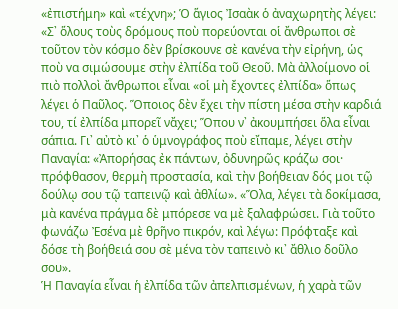«ἐπιστήμη» καὶ «τέχνη»; Ὁ ἅγιος Ἰσαὰκ ὁ ἀναχωρητὴς λέγει: «Σ᾿ ὅλους τοὺς δρόμους ποὺ πορεύονται οἱ ἄνθρωποι σὲ τοῦτον τὸν κόσμο δὲv βρίσκουνε σὲ κανένα τὴν εἰρήνη, ὡς ποὺ vα σιμώσουμε στὴν ἐλπίδα τοῦ Θεοῦ. Μὰ ἀλλοίμονο οἱ πιὸ πολλοὶ ἄvθρωποι εἶναι «οἱ μὴ ἔχοντες ἐλπίδα» ὅπως λέγει ὁ Παῦλος. Ὅποιος δὲν ἔχει τὴν πίστη μέσα στὴν καρδιά του, τί ἐλπίδα μπορεῖ νἄχει; Ὅπου ν᾿ ἀκουμπήσει ὅλα εἶναι σάπια. Γι᾿ αὐτὸ κι᾿ ὁ ὑμνογράφος ποὺ εἴπαμε, λέγει στὴν Παναγία: «Ἀπορήσας ἐκ πάντων, ὀδυνηρῶς κράζω σοι· πρόφθασον, θερμὴ προστασία, καὶ τὴν βοήθειαν δός μοι τῷ δούλῳ σου τῷ ταπεινῷ καὶ ἀθλίω». «Ὅλα, λέγει τὰ δοκίμασα, μὰ κανένα πράγμα δὲ μπόρεσε vα μὲ ξαλαφρώσει. Γιὰ τοῦτο φωνάζω Ἐσένα μὲ θρῆνο πικρόν, καὶ λέγω: Πρόφταξε καὶ δόσε τὴ βοήθειά σου σὲ μένα τὸν ταπεινὸ κι᾿ ἄθλιο δοῦλο σου».
Ἡ Παναγία εἶναι ἡ ἐλπίδα τῶν ἀπελπισμένων, ἡ χαρὰ τῶν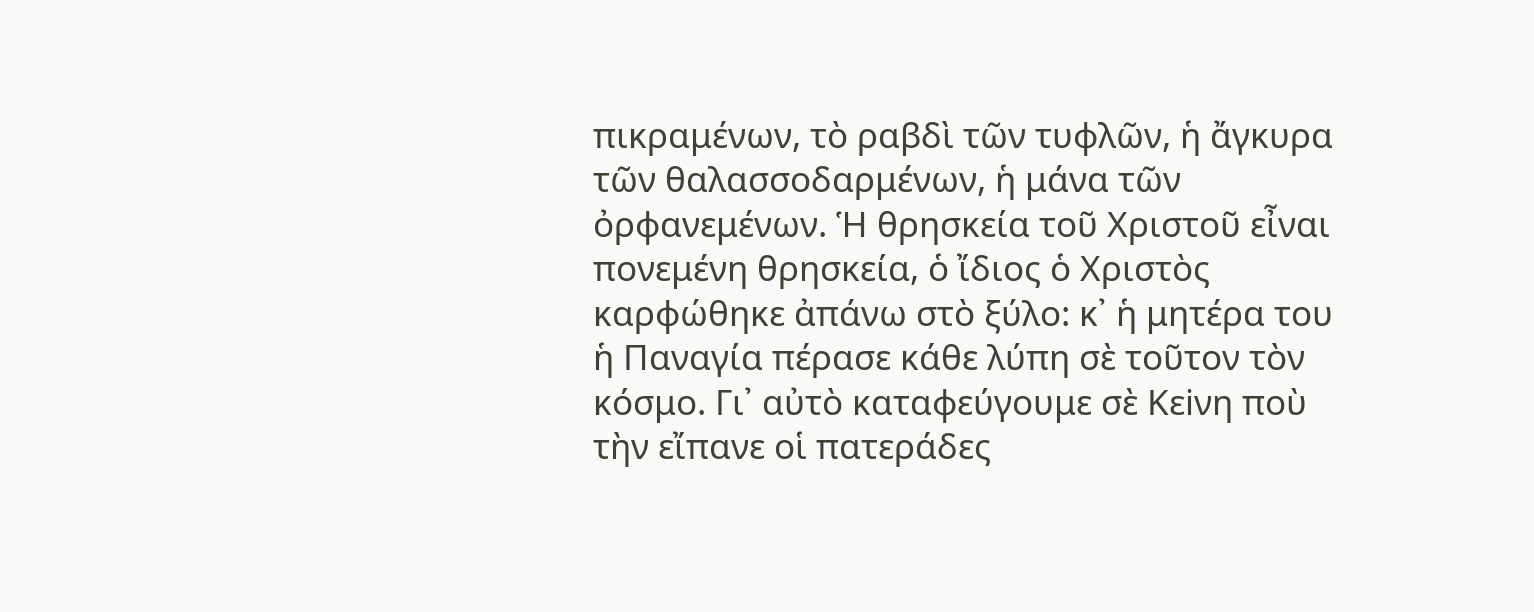πικραμένων, τὸ ραβδὶ τῶν τυφλῶν, ἡ ἄγκυρα τῶν θαλασσοδαρμένων, ἡ μάνα τῶν ὀρφανεμένων. Ἡ θρησκεία τοῦ Χριστοῦ εἶναι πονεμένη θρησκεία, ὁ ἴδιος ὁ Χριστὸς καρφώθηκε ἀπάνω στὸ ξύλο: κ᾿ ἡ μητέρα του ἡ Παναγία πέρασε κάθε λύπη σὲ τοῦτον τὸν κόσμο. Γι᾿ αὐτὸ καταφεύγουμε σὲ Κεiνη ποὺ τὴν εἴπανε οἱ πατεράδες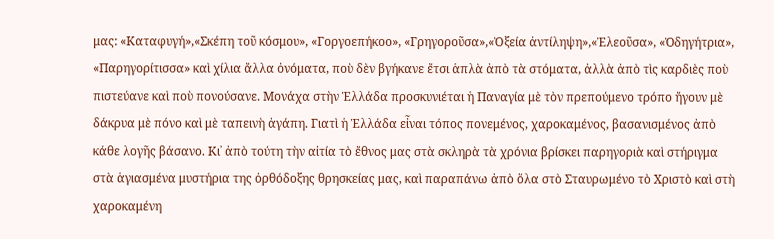μας: «Καταφυγή»,«Σκέπη τοῦ κόσμου», «Γοργοεπήκοο», «Γρηγοροῦσα»,«Ὀξεία ἀντίληψη»,«Ἐλεοῦσα», «Ὁδηγήτρια», «Παρηγορίτισσα» καὶ χίλια ἄλλα ὀνόματα, ποὺ δὲν βγήκανε ἔτσι ἁπλὰ ἀπὸ τὰ στόματα, ἀλλὰ ἀπὸ τὶς καρδιὲς ποὺ πιστεύανε καὶ ποὺ πονούσανε. Μονάχα στὴν Ἑλλάδα προσκυνιέται ἡ Παναγία μὲ τὸν πρεπούμενο τρόπο ἤγουν μὲ δάκρυα μὲ πόνο καὶ μὲ ταπεινὴ ἀγάπη. Γιατὶ ἡ Ἑλλάδα εἶναι τόπος πονεμένος, χαροκαμένος, βασανισμένος ἀπὸ κάθε λογῆς βάσανο. Κι᾿ ἀπὸ τούτη τὴν αἰτία τὸ ἔθνος μας στὰ σκληρὰ τὰ χρόνια βρίσκει παρηγοριὰ καὶ στήριγμα στὰ ἁγιασμένα μυστήρια της ὀρθόδοξης θρησκείας μας, καὶ παραπάνω ἀπὸ ὅλα στὸ Σταυρωμένο τὸ Χριστὸ καὶ στὴ χαροκαμένη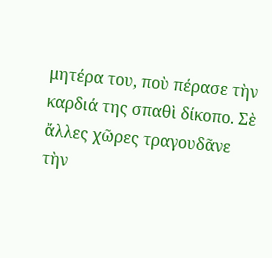μητέρα του, ποὺ πέρασε τὴν καρδιά της σπαθὶ δίκοπο. Σὲ ἄλλες χῶρες τραγουδᾶνε τὴν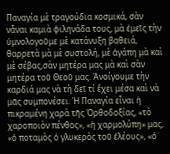Παναγία μὲ τραγούδια κοσμικά, σὰν νἆναι καμιὰ φιληνάδα τους, μὰ ἐμεῖς τὴν ὑμνολογοῦμε μὲ κατάνυξη βαθειά, θαρρετὰ μὰ μὲ συστολή, μὲ ἀγάπη μὰ καὶ μὲ σέβας,σὰν μητέρα μας μὰ καὶ σὰν μητέρα τοῦ Θεοῦ μας. Ἀνοίγουμε τὴν καρδιά μας νὰ τὴ δεῖ τί ἔχει μέσα καὶ νὰ μᾶς συμπονέσει. Ἡ Παναγία εἶναι ἡ πικραμένη χαρὰ τῆς Ὀρθοδοξίας, «τὸ χαροποιὸν πένθος», «ἡ χαρμολύπη» μας, «ὁ ποταμὸς ὁ γλυκερὸς τοῦ ἐλέους», «ὁ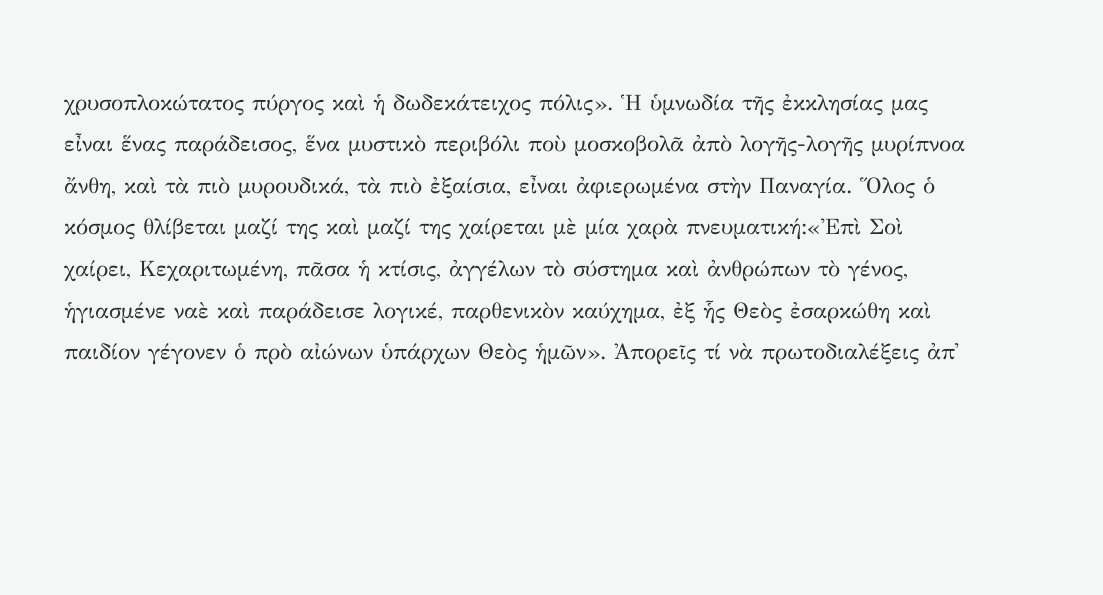χρυσοπλοκώτατος πύργος καὶ ἡ δωδεκάτειχος πόλις». Ἡ ὑμνωδία τῆς ἐκκλησίας μας εἶναι ἕνας παράδεισος, ἕνα μυστικὸ περιβόλι ποὺ μοσκοβολᾶ ἀπὸ λογῆς-λογῆς μυρίπνοα ἄνθη, καὶ τὰ πιὸ μυρουδικά, τὰ πιὸ ἐξαίσια, εἶναι ἀφιερωμένα στὴν Παναγία. Ὅλος ὁ κόσμος θλίβεται μαζί της καὶ μαζί της χαίρεται μὲ μία χαρὰ πνευματική:«Ἐπὶ Σοὶ χαίρει, Κεχαριτωμένη, πᾶσα ἡ κτίσις, ἀγγέλων τὸ σύστημα καὶ ἀνθρώπων τὸ γένος, ἡγιασμένε ναὲ καὶ παράδεισε λογικέ, παρθενικὸν καύχημα, ἐξ ἧς Θεὸς ἐσαρκώθη καὶ παιδίον γέγονεν ὁ πρὸ αἰώνων ὑπάρχων Θεὸς ἡμῶν». Ἀπορεῖς τί νὰ πρωτοδιαλέξεις ἀπ᾿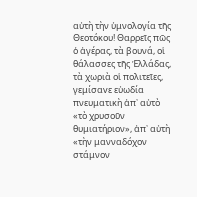αὐτὴ τὴν ὑμνολογία τῆς Θεοτόκου! Θαρρεῖς πῶς ὁ ἀγέρας, τὰ βουνά, οἱ θάλασσες τῆς Ἑλλάδας, τὰ χωριὰ οἱ πολιτεῖες, γεμίσαvε εὐωδία πνευματικὴ ἀπ᾿ αὐτὸ «τὸ χρυσοῦν θυμιατήριον», ἀπ᾿ αὐτὴ «τὴν μανναδόχον στάμνον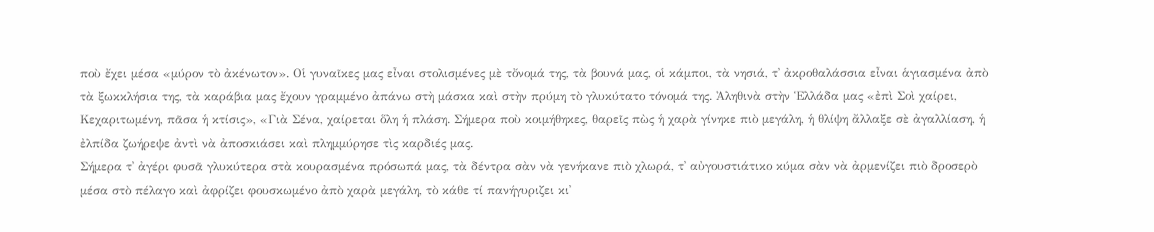ποὺ ἔχει μέσα «μύρον τὸ ἀκένωτον». Οἱ γυναῖκες μας εἶναι στολισμένες μὲ τὄνομά της, τὰ βουνά μας, οἱ κάμποι, τὰ νησιά, τ᾿ ἀκροθαλάσσια εἶναι ἁγιασμένα ἀπὸ τὰ ξωκκλήσια της, τὰ καράβια μας ἔχουν γραμμένο ἀπάνω στὴ μάσκα καὶ στὴν πρύμη τὸ γλυκύτατο τόνομά της. Ἀληθινὰ στὴν Ἑλλάδα μας «ἐπὶ Σοὶ χαίρει, Κεχαριτωμένη, πᾶσα ἡ κτίσις», «Γιὰ Σένα, χαίρεται ὅλη ἡ πλάση. Σήμερα ποὺ κοιμήθηκες, θαρεῖς πὼς ἡ χαρὰ γίνηκε πιὸ μεγάλη, ἡ θλίψη ἄλλαξε σὲ ἀγαλλίαση, ἡ ἐλπίδα ζωήρεψε ἀντὶ νὰ ἀποσκιάσει καὶ πλημμύρησε τὶς καρδιές μας.
Σήμερα τ᾿ ἀγέρι φυσᾶ γλυκύτερα στὰ κουρασμένα πρόσωπά μας, τὰ δέντρα σὰν νὰ γενήκανε πιὸ χλωρά, τ᾿ αὐγουστιάτικο κύμα σὰν νὰ ἀρμενίζει πιὸ δροσερὸ μέσα στὸ πέλαγο καὶ ἀφρίζει φουσκωμένο ἀπὸ χαρὰ μεγάλη, τὸ κάθε τί πανήγυριζει κι᾿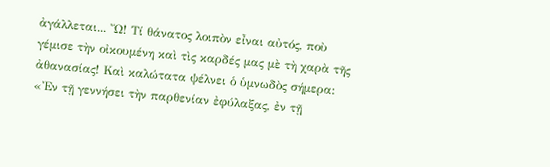ἀγάλλεται... Ὤ! Τί θάνατος λοιπὸν εἶναι αὐτός, ποὺ γέμισε τὴν οἰκουμένη καὶ τὶς καρδές μας μὲ τὴ χαρὰ τῆς ἀθανασίας! Καὶ καλώτατα ψέλνει ὁ ὑμνωδὸς σήμερα: «Ἐν τῇ γεννήσει τὴν παρθενίαν ἐφύλαξας, ἐν τῇ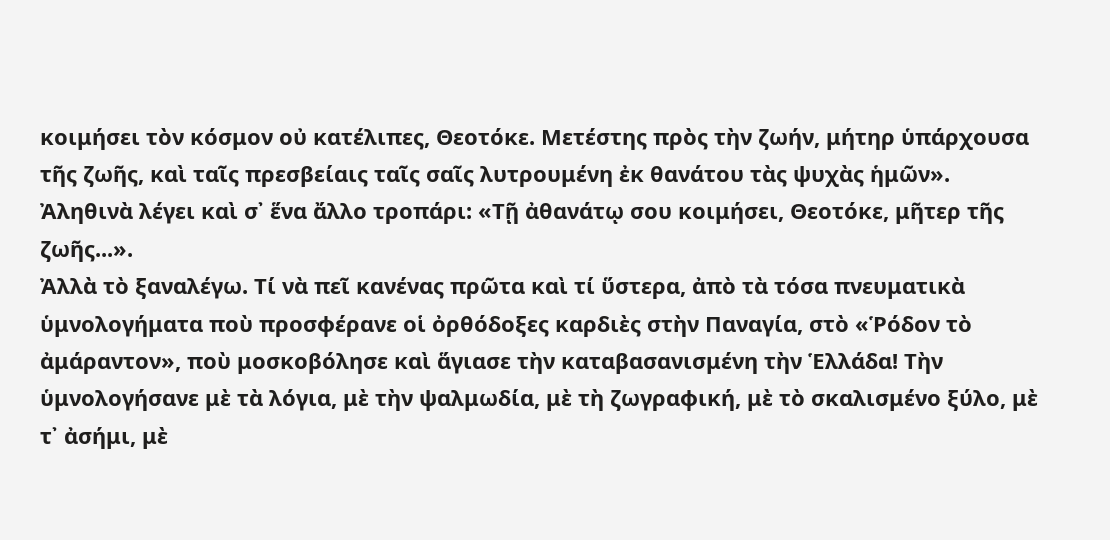κοιμήσει τὸν κόσμον οὐ κατέλιπες, Θεοτόκε. Μετέστης πρὸς τὴν ζωήν, μήτηρ ὑπάρχουσα τῆς ζωῆς, καὶ ταῖς πρεσβείαις ταῖς σαῖς λυτρουμένη ἐκ θανάτου τὰς ψυχὰς ἡμῶν». Ἀληθινὰ λέγει καὶ σ᾿ ἕνα ἄλλο τροπάρι: «Τῇ ἀθανάτῳ σου κοιμήσει, Θεοτόκε, μῆτερ τῆς ζωῆς...».
Ἀλλὰ τὸ ξαναλέγω. Τί νὰ πεῖ κανένας πρῶτα καὶ τί ὕστερα, ἀπὸ τὰ τόσα πνευματικὰ ὑμνολογήματα ποὺ προσφέρανε οἱ ὀρθόδοξες καρδιὲς στὴν Παναγία, στὸ «Ῥόδον τὸ ἀμάραντον», ποὺ μοσκοβόλησε καὶ ἅγιασε τὴν καταβασανισμένη τὴν Ἑλλάδα! Τὴν ὑμνολογήσανε μὲ τὰ λόγια, μὲ τὴν ψαλμωδία, μὲ τὴ ζωγραφική, μὲ τὸ σκαλισμένο ξύλο, μὲ τ᾿ ἀσήμι, μὲ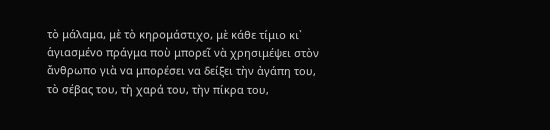τὸ μάλαμα, μὲ τὸ κηρομάστιχο, μὲ κάθε τίμιο κι᾿ ἁγιασμέvο πράγμα ποὺ μπορεῖ νὰ χρησιμέψει στὸν ἄνθρωπο γιὰ vα μπορέσει vα δείξει τὴν ἀγάπη του, τὸ σέβας του, τὴ χαρά του, τὴν πίκρα του,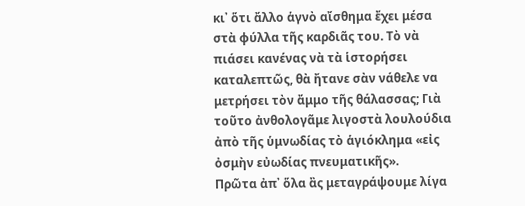κι᾿ ὅτι ἄλλο ἁγνὸ αἴσθημα ἔχει μέσα στὰ φύλλα τῆς καρδιᾶς του. Τὸ νὰ πιάσει κανένας νὰ τὰ ἱστορήσει καταλεπτῶς, θὰ ἤτανε σὰν νάθελε vα μετρήσει τὸν ἄμμο τῆς θάλασσας; Γιὰ τοῦτο ἀνθολογᾶμε λιγοστὰ λουλούδια ἀπὸ τῆς ὑμνωδίας τὸ ἁγιόκλημα «εἰς ὀσμὴν εὐωδίας πνευματικῆς».
Πρῶτα ἀπ᾿ ὅλα ἂς μεταγράψουμε λίγα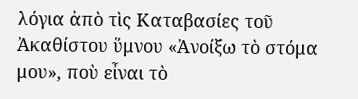λόγια ἀπὸ τὶς Καταβασίες τοῦ Ἀκαθίστου ὕμνου «Ἀνοίξω τὸ στόμα μου», ποὺ εἶναι τὸ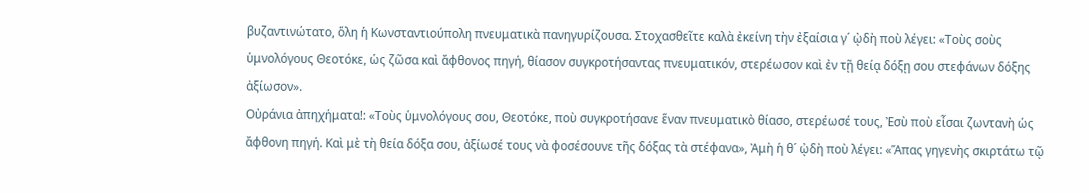βυζαντινώτατο, ὅλη ἡ Κωνσταντιούπολη πνευματικὰ πανηγυρίζουσα. Στοχασθεῖτε καλὰ ἐκείνη τὴν ἐξαίσια γ´ ᾠδὴ ποὺ λέγει: «Τοὺς σοὺς ὑμνολόγους Θεοτόκε, ὡς ζῶσα καὶ ἄφθονος πηγή, θίασον συγκροτήσαντας πνευματικόν, στερέωσον καὶ ἐν τῇ θείᾳ δόξῃ σου στεφάνων δόξης ἀξίωσον».
Οὐράνια ἀπηχήματα!: «Τοὺς ὑμνολόγους σου, Θεοτόκε, ποὺ συγκροτήσανε ἕναν πνευματικὸ θίασο, στερέωσέ τους, Ἐσὺ ποὺ εἶσαι ζωντανὴ ὡς ἄφθονη πηγή. Καὶ μὲ τὴ θεία δόξα σου, ἀξίωσέ τους νὰ φοσέσουνε τῆς δόξας τὰ στέφανα», Ἀμὴ ἡ θ´ ᾠδὴ ποὺ λέγει: «Ἅπας γηγενὴς σκιρτάτω τῷ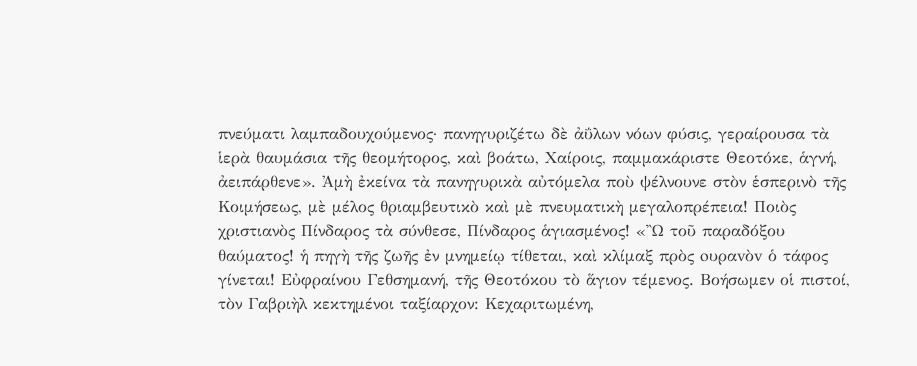πνεύματι λαμπαδουχούμενος· πανηγυριζέτω δὲ ἀΰλων νόων φύσις, γεραίρουσα τὰ ἱερὰ θαυμάσια τῆς θεομήτορος, καὶ βοάτω, Χαίροις, παμμακάριστε Θεοτόκε, ἁγνή, ἀειπάρθενε». Ἀμὴ ἐκείvα τὰ πανηγυρικὰ αὐτόμελα ποὺ ψέλνουνε στὸν ἑσπερινὸ τῆς Κοιμήσεως, μὲ μέλος θριαμβευτικὸ καὶ μὲ πνευματικὴ μεγαλοπρέπεια! Ποιὸς χριστιανὸς Πίνδαρος τὰ σύνθεσε, Πίνδαρος ἁγιασμένος! «Ὢ τοῦ παραδόξου θαύματος! ἡ πηγὴ τῆς ζωῆς ἐν μνημείῳ τίθεται, καὶ κλίμαξ πρὸς oυραvὸv ὁ τάφος γίνεται! Εὐφραίνου Γεθσημανή, τῆς Θεοτόκου τὸ ἅγιον τέμενος. Βοήσωμεν οἱ πιστοί, τὸν Γαβριὴλ κεκτημένοι ταξίαρχον: Κεχαριτωμένη,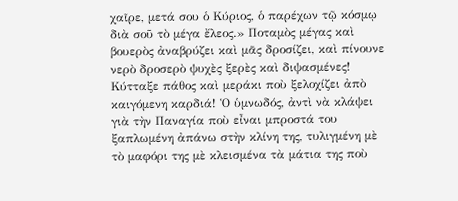χαῖρε, μετά σου ὁ Κύριος, ὁ παρέχων τῷ κόσμῳ διὰ σοῦ τὸ μέγα ἔλεος.» Ποταμὸς μέγας καὶ βουερὸς ἀναβρύζει καὶ μᾶς δροσίζει, καὶ πίνουνε νερὸ δροσερὸ ψυχὲς ξερὲς καὶ διψασμένες! Κύτταξε πάθος καὶ μεράκι ποὺ ξελοχίζει ἀπὸ καιγόμενη καρδιά! Ὁ ὑμνωδός, ἀντὶ νὰ κλάψει γιὰ τὴν Παναγία ποὺ εἶναι μπροστά του ξαπλωμένη ἀπάνω στὴν κλίνη της, τυλιγμένη μὲ τὸ μαφόρι της μὲ κλεισμένα τὰ μάτια της ποὺ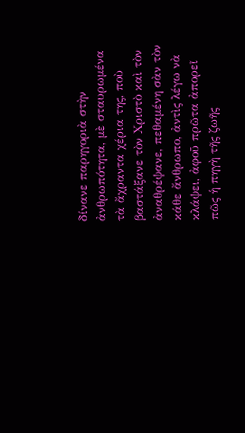δίνανε παρηγοριὰ στὴν ἀνθρωπότητα, μὲ σταυρωμένα τὰ ἄχραντα χέρια της, ποὺ βαστάξανε τὸν Χριστὸ καὶ τὸν ἀναθρέψανε, πεθαμένη σὰν τὸν κάθε ἄνθρωπο, ἀντὶς λέγω νὰ κλάψει, ἀφοῦ πρῶτα ἀπορεῖ πῶς ἡ πηγὴ τῆς ζωῆς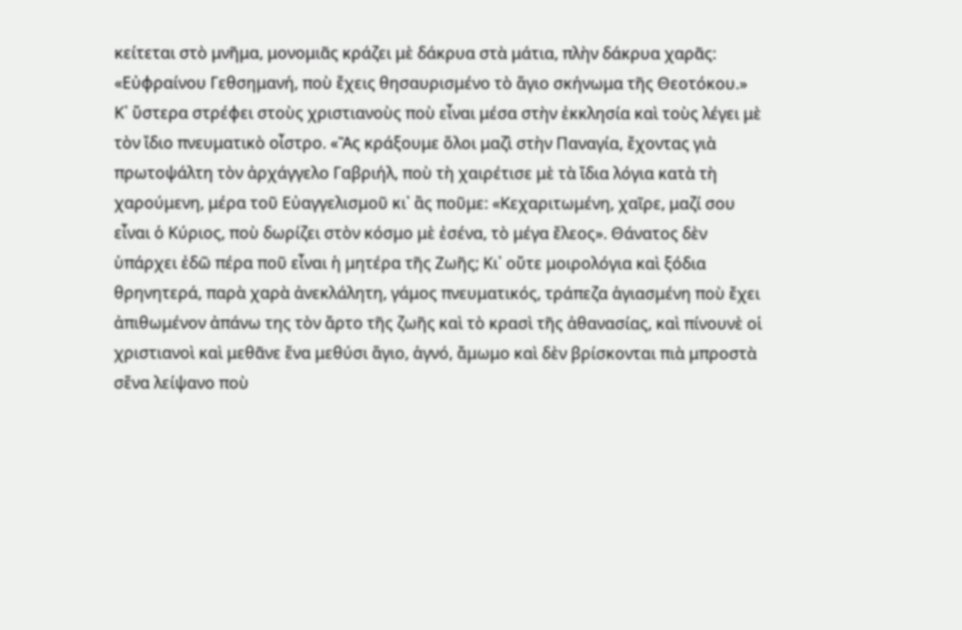κείτεται στὸ μνῆμα, μονομιᾶς κράζει μὲ δάκρυα στὰ μάτια, πλὴν δάκρυα χαρᾶς: «Εὐφραίνου Γεθσημανή, ποὺ ἔχεις θησαυρισμένο τὸ ἅγιο σκήνωμα τῆς Θεοτόκου.» Κ᾿ ὕστερα στρέφει στοὺς χριστιανοὺς ποὺ εἶναι μέσα στὴν ἐκκλησία καὶ τοὺς λέγει μὲ τὸν ἴδιο πνευματικὸ οἶστρο. «Ἂς κράξουμε ὅλοι μαζὶ στὴν Παναγία, ἔχοντας γιὰ πρωτοψάλτη τὸν ἀρχάγγελο Γαβριήλ, ποὺ τὴ χαιρέτισε μὲ τὰ ἴδια λόγια κατὰ τὴ χαρoύμενη, μέρα τοῦ Εὐαγγελισμοῦ κι᾿ ἂς ποῦμε: «Κεχαριτωμένη, χαῖρε, μαζί σου εἶναι ὁ Κύριος, ποὺ δωρίζει στὸν κόσμο μὲ ἐσένα, τὸ μέγα ἔλεος». Θάνατος δὲν ὑπάρχει ἐδῶ πέρα ποῦ εἶναι ἡ μητέρα τῆς Ζωῆς; Κι᾿ οὔτε μοιρολόγια καὶ ξόδια θρηνητερά, παρὰ χαρὰ ἀνεκλάλητη, γάμος πνευματικός, τράπεζα ἁγιασμένη ποὺ ἔχει ἀπιθωμένον ἀπάνω της τὸν ἄρτο τῆς ζωῆς καὶ τὸ κρασὶ τῆς ἀθανασίας, καὶ πίνουνὲ οἱ χριστιανοὶ καὶ μεθᾶνε ἕνα μεθύσι ἅγιο, ἁγνό, ἄμωμο καὶ δὲν βρίσκονται πιὰ μπροστὰ σἕνα λείψανο ποὺ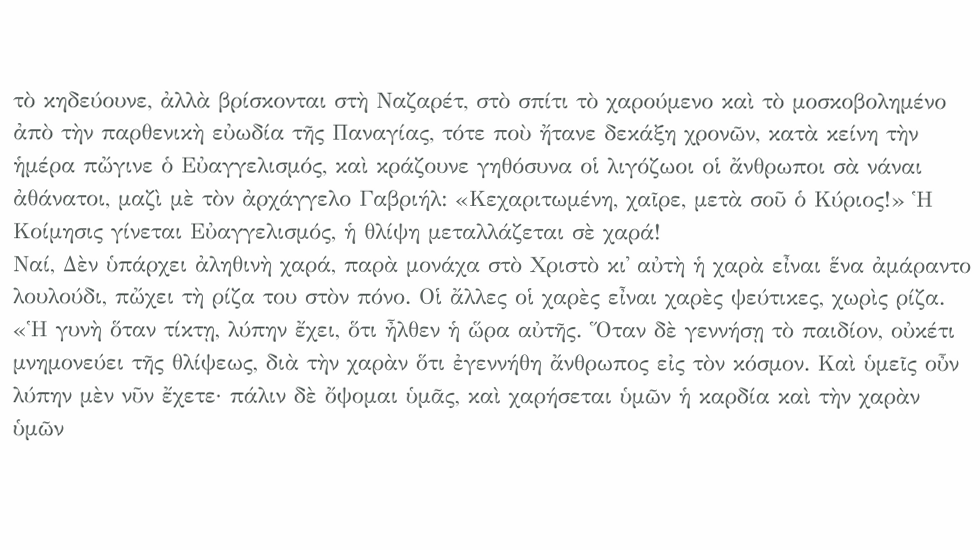τὸ κηδεύουνε, ἀλλὰ βρίσκονται στὴ Ναζαρέτ, στὸ σπίτι τὸ χαρούμενο καὶ τὸ μοσκοβολημένο ἀπὸ τὴν παρθενικὴ εὐωδία τῆς Παναγίας, τότε ποὺ ἤτανε δεκάξη χρονῶν, κατὰ κείνη τὴν ἡμέρα πὤγινε ὁ Εὐαγγελισμός, καὶ κράζουνε γηθόσυνα οἱ λιγόζωοι οἱ ἄνθρωποι σὰ νάναι ἀθάνατοι, μαζὶ μὲ τὸν ἀρχάγγελο Γαβριήλ: «Κεχαριτωμένη, χαῖρε, μετὰ σοῦ ὁ Κύριος!» Ἡ Κοίμησις γίνεται Εὐαγγελισμός, ἡ θλίψη μεταλλάζεται σὲ χαρά!
Ναί, Δὲν ὑπάρχει ἀληθινὴ χαρά, παρὰ μονάχα στὸ Χριστὸ κι᾿ αὐτὴ ἡ χαρὰ εἶναι ἕνα ἀμάραντο λουλούδι, πὤχει τὴ ρίζα του στὸν πόνο. Οἱ ἄλλες οἱ χαρὲς εἶναι χαρὲς ψεύτικες, χωρὶς ρίζα. «Ἡ γυνὴ ὅταν τίκτῃ, λύπην ἔχει, ὅτι ἦλθεν ἡ ὥρα αὐτῆς. Ὅταν δὲ γεννήσῃ τὸ παιδίον, οὐκέτι μνημονεύει τῆς θλίψεως, διὰ τὴν χαρὰν ὅτι ἐγεννήθη ἄνθρωπος εἰς τὸν κόσμον. Καὶ ὑμεῖς οὖν λύπην μὲν νῦν ἔχετε· πάλιν δὲ ὄψομαι ὑμᾶς, καὶ χαρήσεται ὑμῶν ἡ καρδία καὶ τὴν χαρὰν ὑμῶν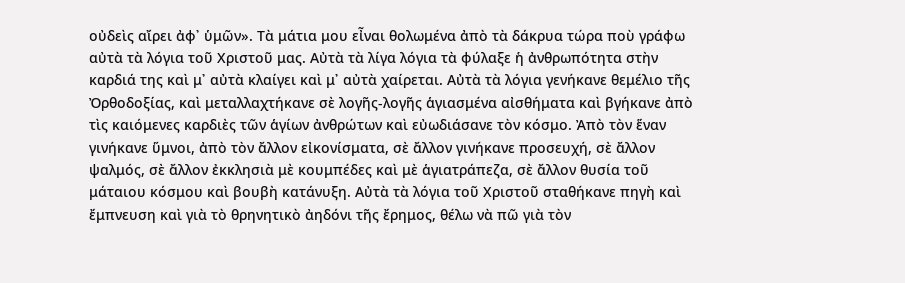οὐδεὶς αἴρει ἀφ᾿ ὑμῶν». Τὰ μάτια μου εἶναι θολωμένα ἀπὸ τὰ δάκρυα τώρα ποὺ γράφω αὐτὰ τὰ λόγια τοῦ Χριστοῦ μας. Αὐτὰ τὰ λίγα λόγια τὰ φύλαξε ἡ ἀνθρωπότητα στὴν καρδιά της καὶ μ᾿ αὐτὰ κλαίγει καὶ μ᾿ αὐτὰ χαίρεται. Αὐτὰ τὰ λόγια γενήκανε θεμέλιο τῆς Ὀρθοδοξίας, καὶ μεταλλαχτήκανε σὲ λογῆς-λογῆς ἁγιασμένα αἰσθήματα καὶ βγήκανε ἀπὸ τὶς καιόμενες καρδιὲς τῶν ἁγίων ἀνθρώτων καὶ εὐωδιάσανε τὸν κόσμο. Ἀπὸ τὸν ἕναν γινήκανε ὕμνοι, ἀπὸ τὸν ἄλλον εἰκονίσματα, σὲ ἄλλον γινήκανε προσευχή, σὲ ἄλλον ψαλμός, σὲ ἄλλον ἐκκλησιὰ μὲ κουμπέδες καὶ μὲ ἁγιατράπεζα, σὲ ἄλλον θυσία τοῦ μάταιου κόσμου καὶ βουβὴ κατάνυξη. Αὐτὰ τὰ λόγια τοῦ Χριστοῦ σταθήκανε πηγὴ καὶ ἔμπνευση καὶ γιὰ τὸ θρηνητικὸ ἀηδόνι τῆς ἔρημος, θέλω νὰ πῶ γιὰ τὸν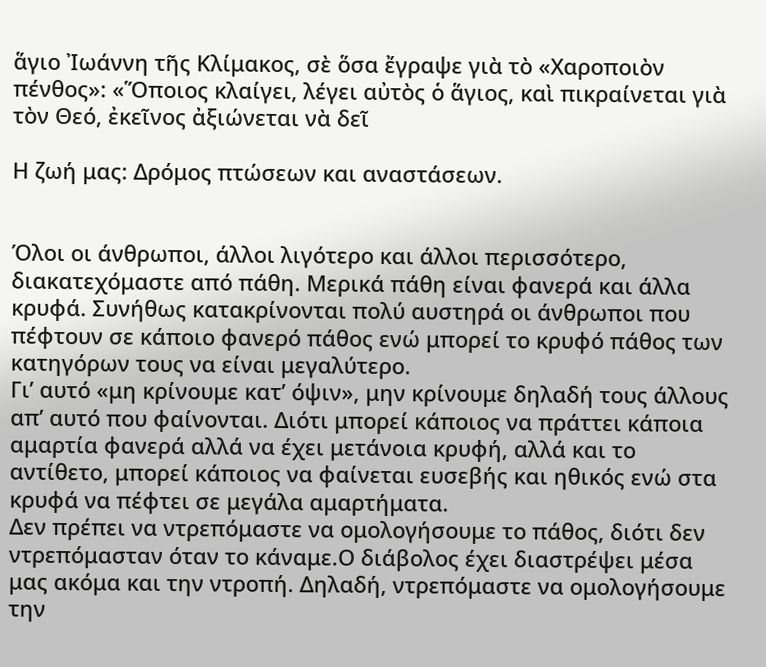ἅγιο Ἰωάννη τῆς Κλίμακος, σὲ ὅσα ἔγραψε γιὰ τὸ «Χαροποιὸν πένθος»: «Ὅποιος κλαίγει, λέγει αὐτὸς ὁ ἅγιος, καὶ πικραίνεται γιὰ τὸν Θεό, ἐκεῖνος ἀξιώνεται νὰ δεῖ

Η ζωή μας: Δρόμος πτώσεων και αναστάσεων.


Όλοι οι άνθρωποι, άλλοι λιγότερο και άλλοι περισσότερο, διακατεχόμαστε από πάθη. Μερικά πάθη είναι φανερά και άλλα κρυφά. Συνήθως κατακρίνονται πολύ αυστηρά οι άνθρωποι που πέφτουν σε κάποιο φανερό πάθος ενώ μπορεί το κρυφό πάθος των κατηγόρων τους να είναι μεγαλύτερο.
Γι’ αυτό «μη κρίνουμε κατ’ όψιν», μην κρίνουμε δηλαδή τους άλλους απ’ αυτό που φαίνονται. Διότι μπορεί κάποιος να πράττει κάποια αμαρτία φανερά αλλά να έχει μετάνοια κρυφή, αλλά και το αντίθετο, μπορεί κάποιος να φαίνεται ευσεβής και ηθικός ενώ στα κρυφά να πέφτει σε μεγάλα αμαρτήματα.
Δεν πρέπει να ντρεπόμαστε να ομολογήσουμε το πάθος, διότι δεν ντρεπόμασταν όταν το κάναμε.Ο διάβολος έχει διαστρέψει μέσα μας ακόμα και την ντροπή. Δηλαδή, ντρεπόμαστε να ομολογήσουμε την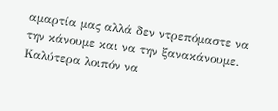αμαρτία μας αλλά δεν ντρεπόμαστε να την κάνουμε και να την ξανακάνουμε.
Καλύτερα λοιπόν να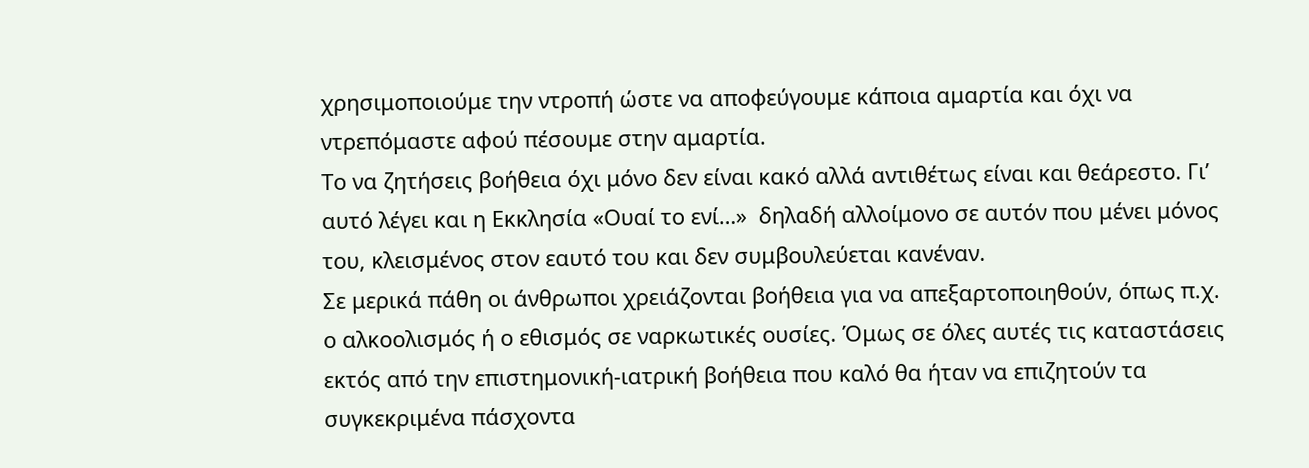χρησιμοποιούμε την ντροπή ώστε να αποφεύγουμε κάποια αμαρτία και όχι να ντρεπόμαστε αφού πέσουμε στην αμαρτία.
Το να ζητήσεις βοήθεια όχι μόνο δεν είναι κακό αλλά αντιθέτως είναι και θεάρεστο. Γι’ αυτό λέγει και η Εκκλησία «Ουαί το ενί…»  δηλαδή αλλοίμονο σε αυτόν που μένει μόνος του, κλεισμένος στον εαυτό του και δεν συμβουλεύεται κανέναν.
Σε μερικά πάθη οι άνθρωποι χρειάζονται βοήθεια για να απεξαρτοποιηθούν, όπως π.χ. ο αλκοολισμός ή ο εθισμός σε ναρκωτικές ουσίες. Όμως σε όλες αυτές τις καταστάσεις εκτός από την επιστημονική-ιατρική βοήθεια που καλό θα ήταν να επιζητούν τα συγκεκριμένα πάσχοντα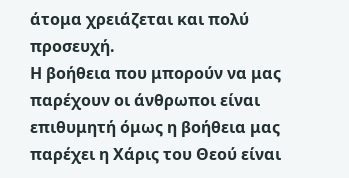άτομα χρειάζεται και πολύ προσευχή.
Η βοήθεια που μπορούν να μας παρέχουν οι άνθρωποι είναι επιθυμητή όμως η βοήθεια μας παρέχει η Χάρις του Θεού είναι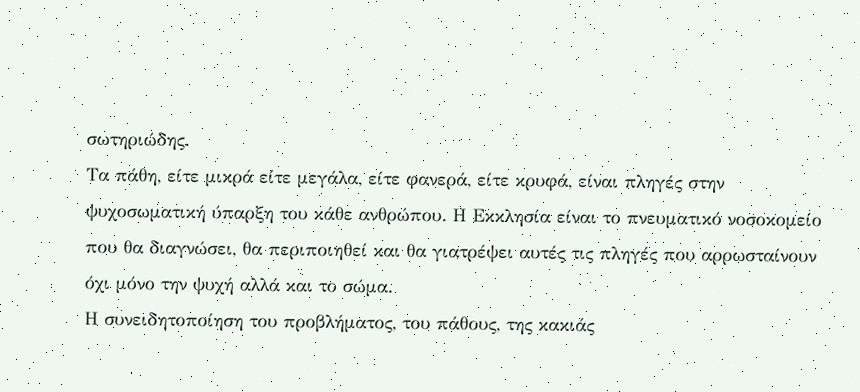σωτηριώδης.
Τα πάθη, είτε μικρά είτε μεγάλα, είτε φανερά, είτε κρυφά, είναι πληγές στην ψυχοσωματική ύπαρξη του κάθε ανθρώπου. Η Εκκλησία είναι το πνευματικό νοσοκομείο που θα διαγνώσει, θα περιποιηθεί και θα γιατρέψει αυτές τις πληγές που αρρωσταίνουν όχι μόνο την ψυχή αλλά και το σώμα.
Η συνειδητοποίηση του προβλήματος, του πάθους, της κακιάς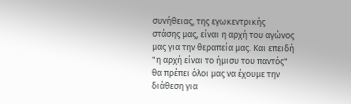συνήθειας, της εγωκεντρικής στάσης μας, είναι η αρχή του αγώνος μας για την θεραπεία μας. Και επειδή "η αρχή είναι το ήμισυ του παντός" θα πρέπει όλοι μας να έχουμε την διάθεση για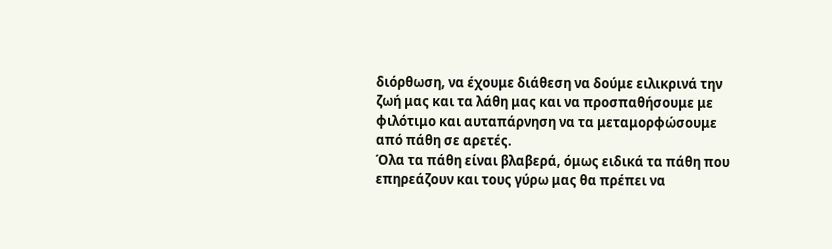διόρθωση, να έχουμε διάθεση να δούμε ειλικρινά την ζωή μας και τα λάθη μας και να προσπαθήσουμε με φιλότιμο και αυταπάρνηση να τα μεταμορφώσουμε από πάθη σε αρετές.
Όλα τα πάθη είναι βλαβερά, όμως ειδικά τα πάθη που επηρεάζουν και τους γύρω μας θα πρέπει να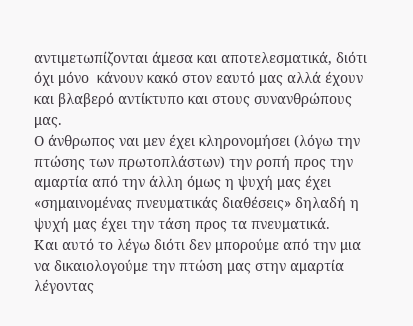αντιμετωπίζονται άμεσα και αποτελεσματικά, διότι όχι μόνο  κάνουν κακό στον εαυτό μας αλλά έχουν και βλαβερό αντίκτυπο και στους συνανθρώπους μας.
Ο άνθρωπος ναι μεν έχει κληρονομήσει (λόγω την πτώσης των πρωτοπλάστων) την ροπή προς την αμαρτία από την άλλη όμως η ψυχή μας έχει «σημαινομένας πνευματικάς διαθέσεις» δηλαδή η ψυχή μας έχει την τάση προς τα πνευματικά.
Και αυτό το λέγω διότι δεν μπορούμε από την μια να δικαιολογούμε την πτώση μας στην αμαρτία λέγοντας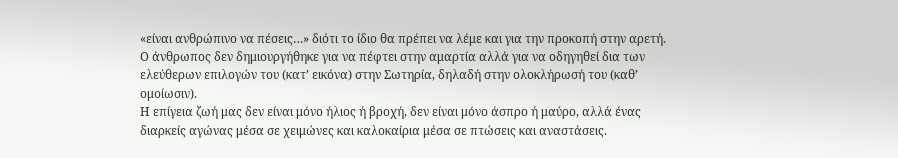«είναι ανθρώπινο να πέσεις…» διότι το ίδιο θα πρέπει να λέμε και για την προκοπή στην αρετή. Ο άνθρωπος δεν δημιουργήθηκε για να πέφτει στην αμαρτία αλλά για να οδηγηθεί δια των ελεύθερων επιλογών του (κατ’ εικόνα) στην Σωτηρία, δηλαδή στην ολοκλήρωσή του (καθ’ ομοίωσιν).
Η επίγεια ζωή μας δεν είναι μόνο ήλιος ή βροχή, δεν είναι μόνο άσπρο ή μαύρο, αλλά ένας διαρκείς αγώνας μέσα σε χειμώνες και καλοκαίρια μέσα σε πτώσεις και αναστάσεις.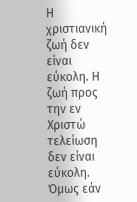Η χριστιανική ζωή δεν είναι εύκολη. Η ζωή προς την εν Χριστώ τελείωση δεν είναι εύκολη. Όμως εάν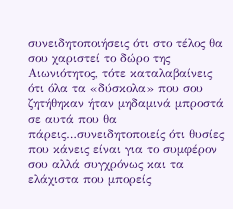συνειδητοποιήσεις ότι στο τέλος θα σου χαριστεί το δώρο της Αιωνιότητος, τότε καταλαβαίνεις ότι όλα τα «δύσκολα» που σου ζητήθηκαν ήταν μηδαμινά μπροστά σε αυτά που θα πάρεις…συνειδητοποιείς ότι θυσίες που κάνεις είναι για το συμφέρον σου αλλά συγχρόνως και τα ελάχιστα που μπορείς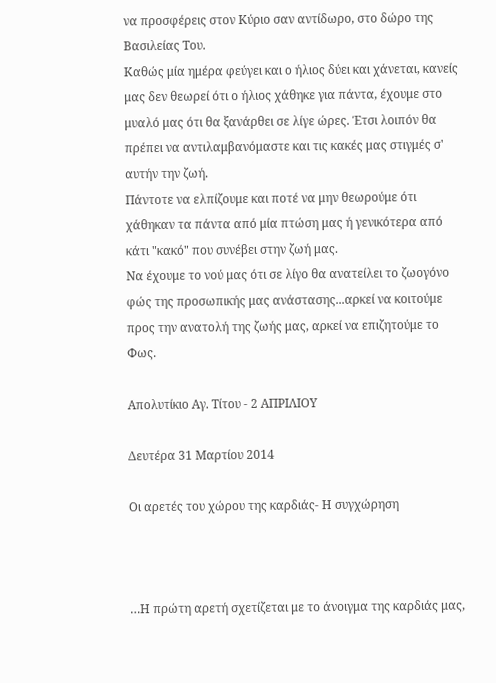να προσφέρεις στον Κύριο σαν αντίδωρο, στο δώρο της Βασιλείας Του.
Καθώς μία ημέρα φεύγει και ο ήλιος δύει και χάνεται, κανείς μας δεν θεωρεί ότι ο ήλιος χάθηκε για πάντα, έχουμε στο μυαλό μας ότι θα ξανάρθει σε λίγε ώρες. Έτσι λοιπόν θα πρέπει να αντιλαμβανόμαστε και τις κακές μας στιγμές σ' αυτήν την ζωή.
Πάντοτε να ελπίζουμε και ποτέ να μην θεωρούμε ότι χάθηκαν τα πάντα από μία πτώση μας ή γενικότερα από κάτι "κακό" που συνέβει στην ζωή μας.
Να έχουμε το νού μας ότι σε λίγο θα ανατείλει το ζωογόνο φώς της προσωπικής μας ανάστασης...αρκεί να κοιτούμε προς την ανατολή της ζωής μας, αρκεί να επιζητούμε το Φως.

Απολυτίκιο Αγ. Τίτου - 2 ΑΠΡΙΛΙΟΥ

Δευτέρα 31 Μαρτίου 2014

Οι αρετές του χώρου της καρδιάς- Η συγχώρηση



…Η πρώτη αρετή σχετίζεται με το άνοιγμα της καρδιάς μας,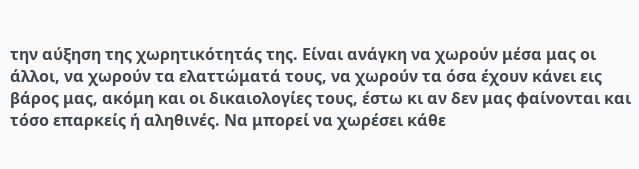την αύξηση της χωρητικότητάς της. Είναι ανάγκη να χωρούν μέσα μας οι άλλοι, να χωρούν τα ελαττώματά τους, να χωρούν τα όσα έχουν κάνει εις βάρος μας, ακόμη και οι δικαιολογίες τους, έστω κι αν δεν μας φαίνονται και τόσο επαρκείς ή αληθινές. Να μπορεί να χωρέσει κάθε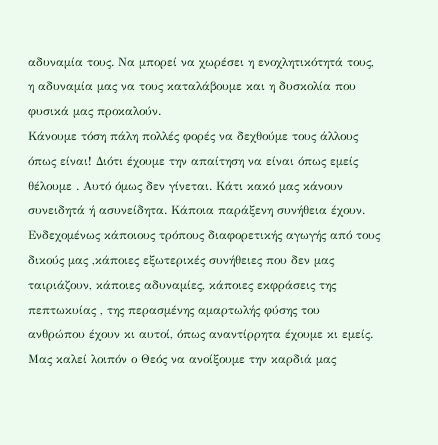αδυναμία τους. Να μπορεί να χωρέσει η ενοχλητικότητά τους, η αδυναμία μας να τους καταλάβουμε και η δυσκολία που φυσικά μας προκαλούν.
Κάνουμε τόση πάλη πολλές φορές να δεχθούμε τους άλλους όπως είναι! Διότι έχουμε την απαίτηση να είναι όπως εμείς θέλουμε . Αυτό όμως δεν γίνεται. Κάτι κακό μας κάνουν συνειδητά ή ασυνείδητα. Κάποια παράξενη συνήθεια έχουν. Ενδεχομένως κάποιους τρόπους διαφορετικής αγωγής από τους δικούς μας ,κάποιες εξωτερικές συνήθειες που δεν μας ταιριάζουν, κάποιες αδυναμίες, κάποιες εκφράσεις της πεπτωκυίας , της περασμένης αμαρτωλής φύσης του ανθρώπου έχουν κι αυτοί, όπως αναντίρρητα έχουμε κι εμείς. Μας καλεί λοιπόν ο Θεός να ανοίξουμε την καρδιά μας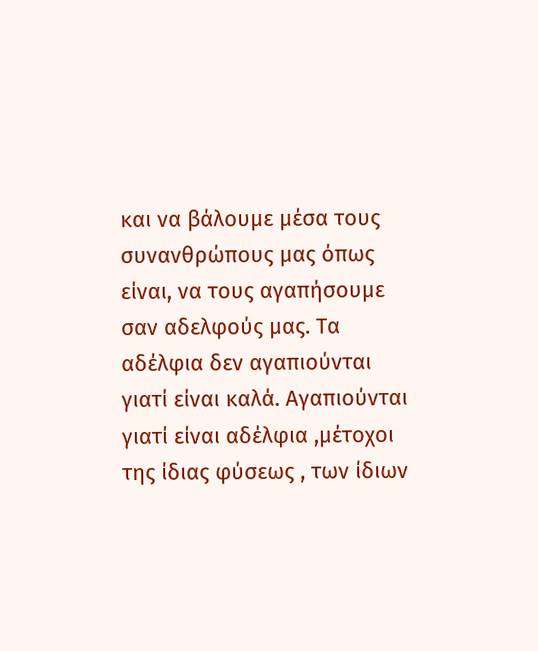και να βάλουμε μέσα τους συνανθρώπους μας όπως είναι, να τους αγαπήσουμε σαν αδελφούς μας. Τα αδέλφια δεν αγαπιούνται γιατί είναι καλά. Αγαπιούνται γιατί είναι αδέλφια ,μέτοχοι της ίδιας φύσεως , των ίδιων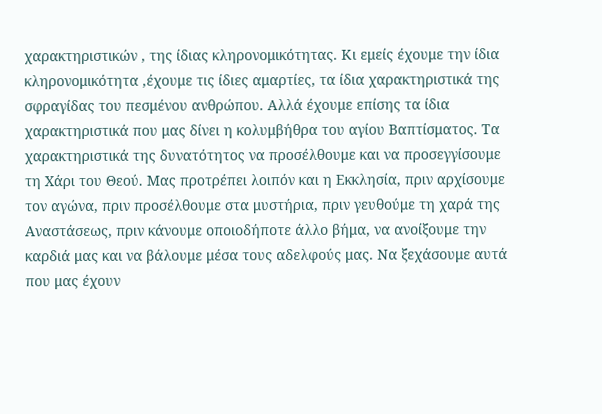χαρακτηριστικών , της ίδιας κληρονομικότητας. Κι εμείς έχουμε την ίδια κληρονομικότητα ,έχουμε τις ίδιες αμαρτίες, τα ίδια χαρακτηριστικά της σφραγίδας του πεσμένου ανθρώπου. Αλλά έχουμε επίσης τα ίδια χαρακτηριστικά που μας δίνει η κολυμβήθρα του αγίου Βαπτίσματος. Τα χαρακτηριστικά της δυνατότητος να προσέλθουμε και να προσεγγίσουμε τη Χάρι του Θεού. Μας προτρέπει λοιπόν και η Εκκλησία, πριν αρχίσουμε τον αγώνα, πριν προσέλθουμε στα μυστήρια, πριν γευθούμε τη χαρά της Αναστάσεως, πριν κάνουμε οποιοδήποτε άλλο βήμα, να ανοίξουμε την καρδιά μας και να βάλουμε μέσα τους αδελφούς μας. Να ξεχάσουμε αυτά που μας έχουν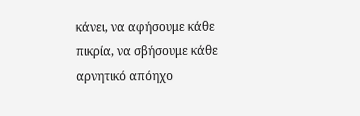κάνει, να αφήσουμε κάθε πικρία, να σβήσουμε κάθε αρνητικό απόηχο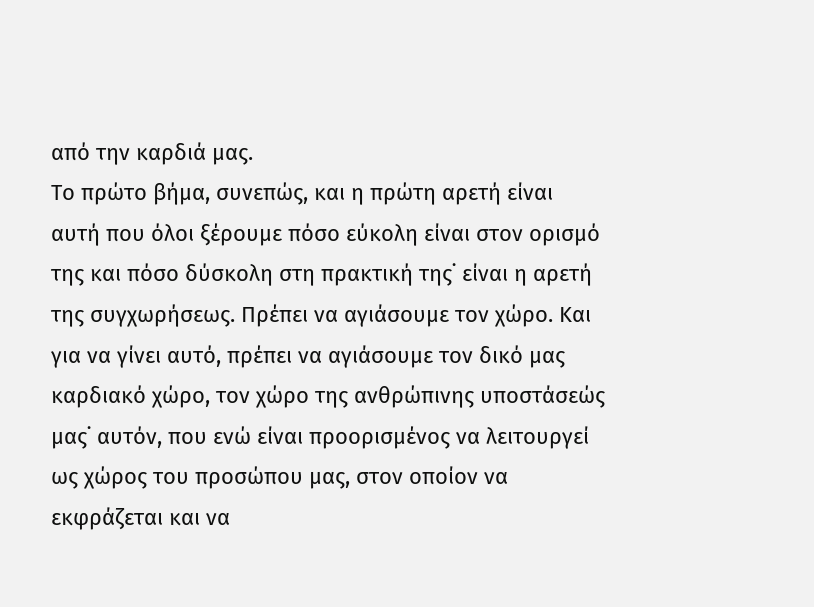από την καρδιά μας.
Το πρώτο βήμα, συνεπώς, και η πρώτη αρετή είναι αυτή που όλοι ξέρουμε πόσο εύκολη είναι στον ορισμό της και πόσο δύσκολη στη πρακτική της˙ είναι η αρετή της συγχωρήσεως. Πρέπει να αγιάσουμε τον χώρο. Και για να γίνει αυτό, πρέπει να αγιάσουμε τον δικό μας καρδιακό χώρο, τον χώρο της ανθρώπινης υποστάσεώς μας˙ αυτόν, που ενώ είναι προορισμένος να λειτουργεί ως χώρος του προσώπου μας, στον οποίον να εκφράζεται και να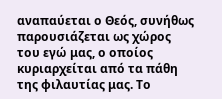αναπαύεται ο Θεός, συνήθως παρουσιάζεται ως χώρος του εγώ μας, ο οποίος κυριαρχείται από τα πάθη της φιλαυτίας μας. Το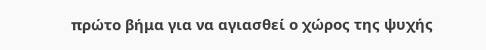πρώτο βήμα για να αγιασθεί ο χώρος της ψυχής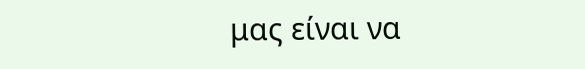μας είναι να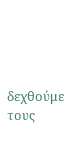δεχθούμε τους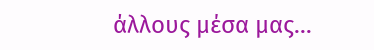άλλους μέσα μας…